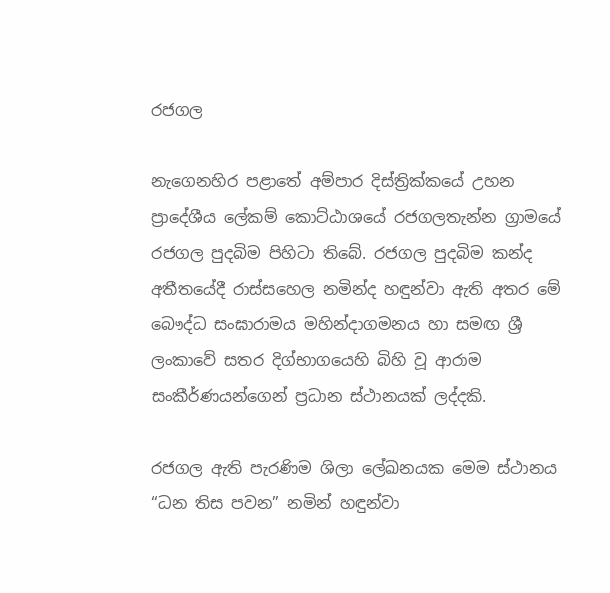රජගල

නැගෙනහිර පළාතේ අම්පාර දිස්ත්‍රික්කයේ උහන ප්‍රාදේශීය ලේකම් කොට්ඨාශයේ රජගලතැන්න ග්‍රාමයේ රජගල පුදබිම පිහිටා තිබේ. රජගල පුදබිම කන්ද අතීතයේදී රාස්සහෙල නමින්ද හඳුන්වා ඇති අතර මේ බෞද්ධ සංඝාරාමය මහින්දාගමනය හා සමඟ ශ්‍රී ලංකාවේ සතර දිග්භාගයෙහි බිහි වූ ආරාම සංකීර්ණයන්ගෙන් ප්‍රධාන ස්ථානයක් ලද්දකි.

රජගල ඇති පැරණිම ශිලා ලේඛනයක මෙම ස්ථානය “ධන තිස පවන” නමින් හඳුන්වා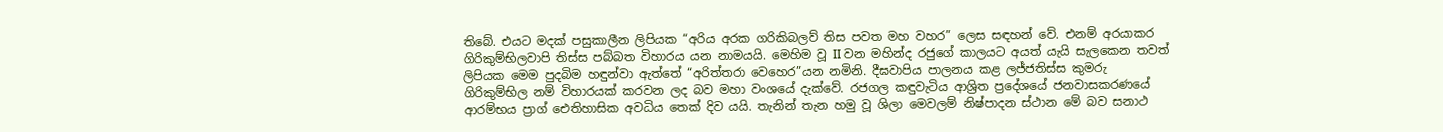තිබේ. එයට මදක් පසුකාලීන ලිපියක “අරිය අරක ගරිකිබලව් තිස පවත මහ වහර” ලෙස සඳහන් වේ. එනම් අරයාකර ගිරිකුම්භිලවාපි තිස්ස පබ්බත විහාරය යන නාමයයි. මෙහිම වූ II වන මහින්ද රජු‍ගේ කාලයට අයත් යැයි සැලකෙන තවත් ලිපියක මෙම පුදබිම හඳුන්වා ඇත්තේ “අරිත්තරා වෙහෙර”යන නමිනි. දීඝවාපිය පාලනය කළ ලජ්ජතිස්ස කුමරු ගිරිකුම්භිල නම් විහාරයක් කරවන ලද බව මහා වංශයේ දැක්වේ. රජගල කඳුවැටිය ආශ්‍රිත ප්‍රදේශයේ ජනවාසකරණයේ ආරම්භය ප්‍රාග් ඓතිහාසික අවධිය තෙක් දිව යයි. තැනින් තැන හමු වූ ශිලා මෙවලම් නිෂ්පාදන ස්ථාන මේ බව සනාථ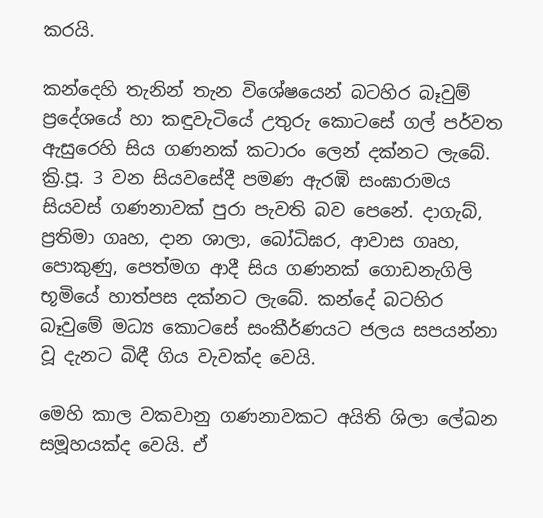කරයි.

කන්දෙහි තැනින් තැන විශේෂයෙන් බටහිර බෑවුම් ප්‍රදේශයේ හා කඳුවැටියේ උතුරු කොටසේ ගල් පර්වත ඇසුරෙහි සිය ගණනක් කටාරං ලෙන් දක්නට ලැබේ. ක්‍රි.පූ. 3 වන සියවසේදී පමණ ඇරඹි සංඝාරාමය සියවස් ගණනාවක් පුරා පැවති බව පෙනේ. දාගැබ්, ප්‍රතිමා ගෘහ, දාන ශාලා, බෝධිඝර, ආවාස ගෘහ, පොකුණු, පෙත්මග ආදී සිය ගණනක් ගොඩනැගිලි භූමියේ හාත්පස දක්නට ලැබේ. කන්දේ බටහිර බෑවුමේ මධ්‍ය කොටසේ සංකීර්ණයට ජලය සපයන්නා වූ දැනට බිඳී ගිය වැවක්ද වෙයි.

මෙහි කාල වකවානු ගණනාවකට අයිති ශිලා ලේඛන සමූහයක්ද වෙයි. ඒ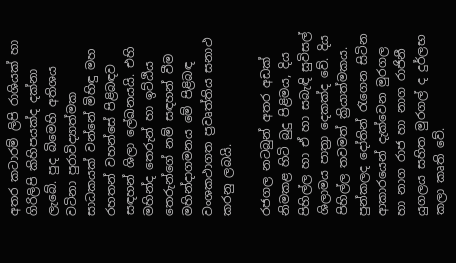අතර කටාරම් ලිපි රාශියක් හා ගිරිලිපි කිහිපයක්ද දක්නා ලැබේ. පුද බිමෙහි අතිශය වටිනා පුරාවිද්‍යාත්මක සාධකයක් වන්නේ මිහිඳු මහ රහතන් වහන්සේ පිළිබඳව සඳහන් ශිලා ලේඛනයයි. එහි මහින්ද තෙරුන් හා ඉට්ඨිය තෙරුන්ගේ නම් සඳහන් වීම මහින්දාගමනය මේ පිළිබඳ වංශකථාගත ප්‍රවෘත්තිය සනාථ කරනු ලබයි.

රජගල නටබුන් අතර අඩක් නිමකළ හිටි බුදු පිළිමය, දිය පිහිල්ල හා ඒ හා සබැඳි සුවිසල් ශිලාමය පාත්‍රා දෙකක්ද වේ. දිය පිහිල්ල තවමත් ක්‍රියාත්මකය. පුන්කලද දෝතින් රැගෙන සිටින ආකාරයෙන් දැක්වෙන මුරගල හා නාග රාජ හා නාග රාජිනී යුගලය සහිත මුරගල් ද දුර්ලභ කලා කෘති වේ.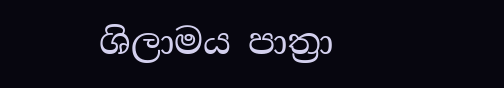ශිලාමය පාත්‍රා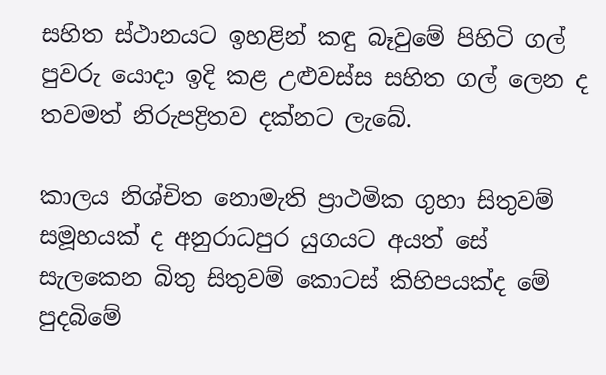සහිත ස්ථානයට ඉහළින් කඳු බෑවුමේ පිහිටි ගල් පුවරු යොදා ඉදි කළ උළුවස්ස සහිත ගල් ලෙන ද තවමත් නිරුපද්‍රිතව දක්නට ලැබේ.

කාලය නිශ්චිත නොමැති ප්‍රාථමික ගුහා සිතුවම් සමූහයක් ද අනුරාධපුර යුගයට අයත් සේ සැලකෙන බිතු සිතුවම් කොටස් කිහිපයක්ද මේ පුදබිමේ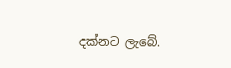දක්නට ලැ‍බේ.